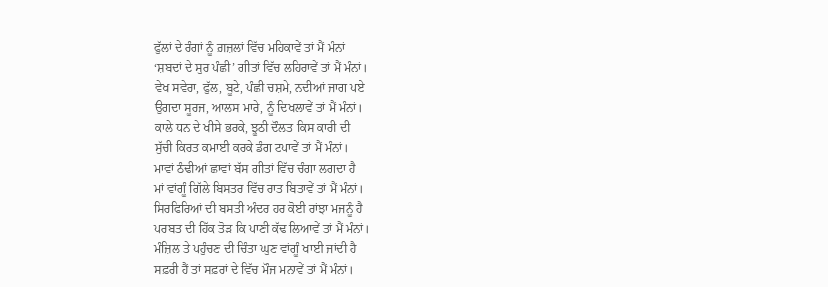ਫੁੱਲਾਂ ਦੇ ਰੰਗਾਂ ਨੂੰ ਗ਼ਜ਼ਲਾਂ ਵਿੱਚ ਮਹਿਕਾਵੇਂ ਤਾਂ ਮੈਂ ਮੰਨਾਂ
‘ਸ਼ਬਦਾਂ ਦੇ ਸੁਰ ਪੰਛੀ’ ਗੀਤਾਂ ਵਿੱਚ ਲਹਿਰਾਵੇਂ ਤਾਂ ਮੈਂ ਮੰਨਾਂ।
ਵੇਖ ਸਵੇਰਾ, ਫੁੱਲ, ਬੂਟੇ, ਪੰਛੀ ਚਸ਼ਮੇ, ਨਦੀਆਂ ਜਾਗ ਪਏ
ਉਗਦਾ ਸੂਰਜ, ਆਲਸ ਮਾਰੇ, ਨੂੰ ਦਿਖਲਾਵੇਂ ਤਾਂ ਮੈਂ ਮੰਨਾਂ।
ਕਾਲੇ ਧਨ ਦੇ ਖੀਸੇ ਭਰਕੇ, ਝੂਠੀ ਦੌਲਤ ਕਿਸ ਕਾਰੀ ਦੀ
ਸੁੱਚੀ ਕਿਰਤ ਕਮਾਈ ਕਰਕੇ ਡੰਗ ਟਪਾਵੇਂ ਤਾਂ ਮੈਂ ਮੰਨਾਂ।
ਮਾਵਾਂ ਠੰਢੀਆਂ ਛਾਵਾਂ ਬੱਸ ਗੀਤਾਂ ਵਿੱਚ ਚੰਗਾ ਲਗਦਾ ਹੈ
ਮਾਂ ਵਾਂਗੂੰ ਗਿੱਲੇ ਬਿਸਤਰ ਵਿੱਚ ਰਾਤ ਬਿਤਾਵੇਂ ਤਾਂ ਮੈਂ ਮੰਨਾਂ।
ਸਿਰਫਿਰਿਆਂ ਦੀ ਬਸਤੀ ਅੰਦਰ ਹਰ ਕੋਈ ਰਾਂਝਾ ਮਜਨੂੰ ਹੈ
ਪਰਬਤ ਦੀ ਹਿੱਕ ਤੋੜ ਕਿ ਪਾਣੀ ਕੱਢ ਲਿਆਵੇਂ ਤਾਂ ਮੈਂ ਮੰਨਾਂ।
ਮੰਜ਼ਿਲ ਤੇ ਪਹੁੰਚਣ ਦੀ ਚਿੰਤਾ ਘੁਣ ਵਾਂਗੂੰ ਖਾਈ ਜਾਂਦੀ ਹੈ
ਸਫ਼ਰੀ ਹੈਂ ਤਾਂ ਸਫ਼ਰਾਂ ਦੇ ਵਿੱਚ ਮੌਜ ਮਨਾਵੇਂ ਤਾਂ ਮੈਂ ਮੰਨਾਂ।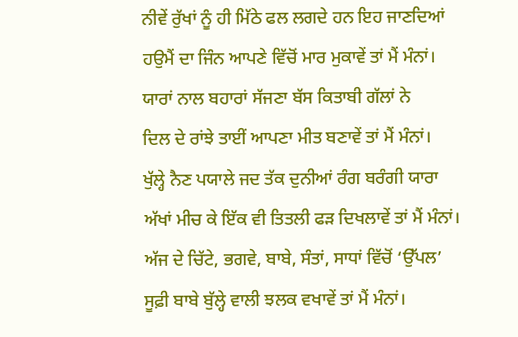ਨੀਵੇਂ ਰੁੱਖਾਂ ਨੂੰ ਹੀ ਮਿੱਠੇ ਫਲ ਲਗਦੇ ਹਨ ਇਹ ਜਾਣਦਿਆਂ
ਹਉਮੈਂ ਦਾ ਜਿੰਨ ਆਪਣੇ ਵਿੱਚੋਂ ਮਾਰ ਮੁਕਾਵੇਂ ਤਾਂ ਮੈਂ ਮੰਨਾਂ।
ਯਾਰਾਂ ਨਾਲ ਬਹਾਰਾਂ ਸੱਜਣਾ ਬੱਸ ਕਿਤਾਬੀ ਗੱਲਾਂ ਨੇ
ਦਿਲ ਦੇ ਰਾਂਝੇ ਤਾਈਂ ਆਪਣਾ ਮੀਤ ਬਣਾਵੇਂ ਤਾਂ ਮੈਂ ਮੰਨਾਂ।
ਖੁੱਲ੍ਹੇ ਨੈਣ ਪਯਾਲੇ ਜਦ ਤੱਕ ਦੁਨੀਆਂ ਰੰਗ ਬਰੰਗੀ ਯਾਰਾ
ਅੱਖਾਂ ਮੀਚ ਕੇ ਇੱਕ ਵੀ ਤਿਤਲੀ ਫੜ ਦਿਖਲਾਵੇਂ ਤਾਂ ਮੈਂ ਮੰਨਾਂ।
ਅੱਜ ਦੇ ਚਿੱਟੇ, ਭਗਵੇ, ਬਾਬੇ, ਸੰਤਾਂ, ਸਾਧਾਂ ਵਿੱਚੋਂ ‘ਉੱਪਲ’
ਸੂਫ਼ੀ ਬਾਬੇ ਬੁੱਲ੍ਹੇ ਵਾਲੀ ਝਲਕ ਵਖਾਵੇਂ ਤਾਂ ਮੈਂ ਮੰਨਾਂ।